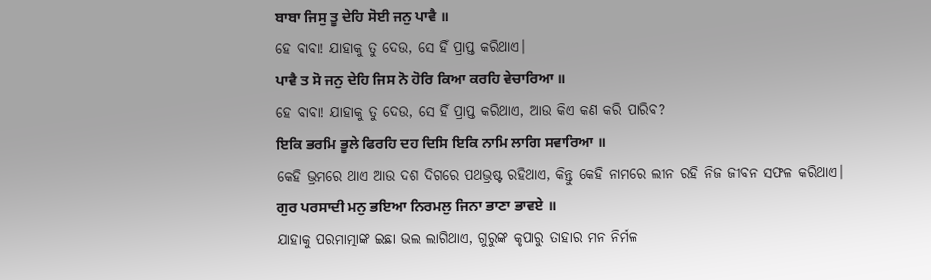ਬਾਬਾ ਜਿਸੁ ਤੂ ਦੇਹਿ ਸੋਈ ਜਨੁ ਪਾਵੈ ॥
ହେ ବାବା! ଯାହାକୁ ତୁ ଦେଉ, ସେ ହିଁ ପ୍ରାପ୍ତ କରିଥାଏ।
ਪਾਵੈ ਤ ਸੋ ਜਨੁ ਦੇਹਿ ਜਿਸ ਨੋ ਹੋਰਿ ਕਿਆ ਕਰਹਿ ਵੇਚਾਰਿਆ ॥
ହେ ବାବା! ଯାହାକୁ ତୁ ଦେଉ, ସେ ହିଁ ପ୍ରାପ୍ତ କରିଥାଏ, ଆଉ କିଏ କଣ କରି ପାରିବ?
ਇਕਿ ਭਰਮਿ ਭੂਲੇ ਫਿਰਹਿ ਦਹ ਦਿਸਿ ਇਕਿ ਨਾਮਿ ਲਾਗਿ ਸਵਾਰਿਆ ॥
କେହି ଭ୍ରମରେ ଥାଏ ଆଉ ଦଶ ଦିଗରେ ପଥଭ୍ରଷ୍ଟ ରହିଥାଏ, କିନ୍ତୁ କେହି ନାମରେ ଲୀନ ରହି ନିଜ ଜୀବନ ସଫଳ କରିଥାଏ।
ਗੁਰ ਪਰਸਾਦੀ ਮਨੁ ਭਇਆ ਨਿਰਮਲੁ ਜਿਨਾ ਭਾਣਾ ਭਾਵਏ ॥
ଯାହାକୁ ପରମାତ୍ମାଙ୍କ ଇଛା ଭଲ ଲାଗିଥାଏ, ଗୁରୁଙ୍କ କୃପାରୁ ତାହାର ମନ ନିର୍ମଳ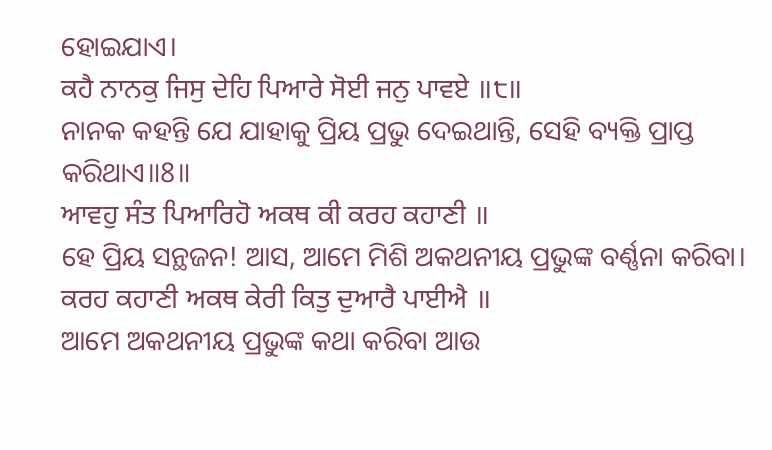ହୋଇଯାଏ।
ਕਹੈ ਨਾਨਕੁ ਜਿਸੁ ਦੇਹਿ ਪਿਆਰੇ ਸੋਈ ਜਨੁ ਪਾਵਏ ॥੮॥
ନାନକ କହନ୍ତି ଯେ ଯାହାକୁ ପ୍ରିୟ ପ୍ରଭୁ ଦେଇଥାନ୍ତି, ସେହି ବ୍ୟକ୍ତି ପ୍ରାପ୍ତ କରିଥାଏ॥8॥
ਆਵਹੁ ਸੰਤ ਪਿਆਰਿਹੋ ਅਕਥ ਕੀ ਕਰਹ ਕਹਾਣੀ ॥
ହେ ପ୍ରିୟ ସନ୍ଥଜନ! ଆସ, ଆମେ ମିଶି ଅକଥନୀୟ ପ୍ରଭୁଙ୍କ ବର୍ଣ୍ଣନା କରିବା।
ਕਰਹ ਕਹਾਣੀ ਅਕਥ ਕੇਰੀ ਕਿਤੁ ਦੁਆਰੈ ਪਾਈਐ ॥
ଆମେ ଅକଥନୀୟ ପ୍ରଭୁଙ୍କ କଥା କରିବା ଆଉ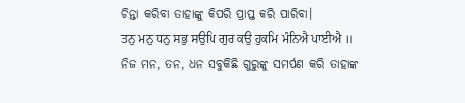ଚିନ୍ତା କରିବା ତାହାଙ୍କୁ କିପରି ପ୍ରାପ୍ତ କରି ପାରିବା।
ਤਨੁ ਮਨੁ ਧਨੁ ਸਭੁ ਸਉਪਿ ਗੁਰ ਕਉ ਹੁਕਮਿ ਮੰਨਿਐ ਪਾਈਐ ॥
ନିଜ ମନ, ତନ, ଧନ ସବୁକିଛି ଗୁରୁଙ୍କୁ ସମର୍ପଣ କରି ତାହାଙ୍କ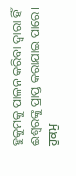ହୁକୁମକୁ ପାଳନ କରିବା ଦ୍ଵାରା ହିଁ ଈଶ୍ଵରଙ୍କୁ ପ୍ରାପ୍ତ କରାଯାଇ ପାରେ।
ਹੁਕਮੁ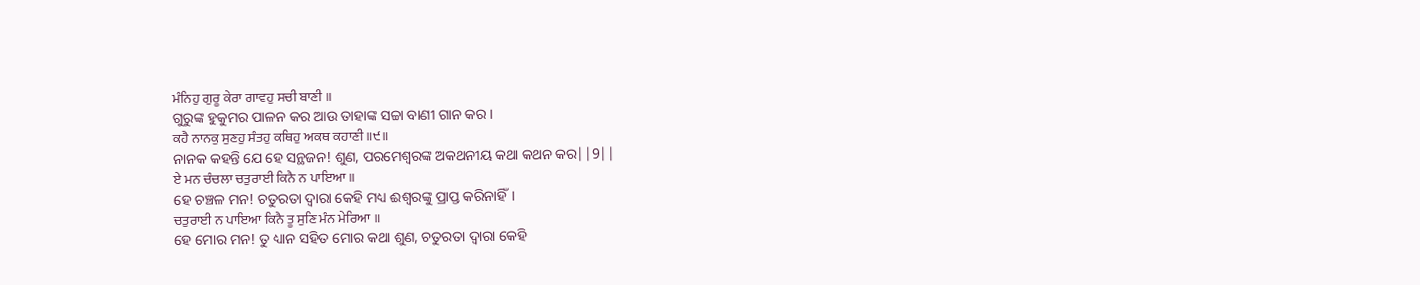ਮੰਨਿਹੁ ਗੁਰੂ ਕੇਰਾ ਗਾਵਹੁ ਸਚੀ ਬਾਣੀ ॥
ଗୁରୁଙ୍କ ହୁକୁମର ପାଳନ କର ଆଉ ତାହାଙ୍କ ସଚ୍ଚା ବାଣୀ ଗାନ କର।
ਕਹੈ ਨਾਨਕੁ ਸੁਣਹੁ ਸੰਤਹੁ ਕਥਿਹੁ ਅਕਥ ਕਹਾਣੀ ॥੯॥
ନାନକ କହନ୍ତି ଯେ ହେ ସନ୍ଥଜନ! ଶୁଣ, ପରମେଶ୍ଵରଙ୍କ ଅକଥନୀୟ କଥା କଥନ କର||9||
ਏ ਮਨ ਚੰਚਲਾ ਚਤੁਰਾਈ ਕਿਨੈ ਨ ਪਾਇਆ ॥
ହେ ଚଞ୍ଚଳ ମନ! ଚତୁରତା ଦ୍ଵାରା କେହି ମଧ୍ୟ ଈଶ୍ଵରଙ୍କୁ ପ୍ରାପ୍ତ କରିନାହିଁ।
ਚਤੁਰਾਈ ਨ ਪਾਇਆ ਕਿਨੈ ਤੂ ਸੁਣਿ ਮੰਨ ਮੇਰਿਆ ॥
ହେ ମୋର ମନ! ତୁ ଧ୍ୟାନ ସହିତ ମୋର କଥା ଶୁଣ, ଚତୁରତା ଦ୍ଵାରା କେହି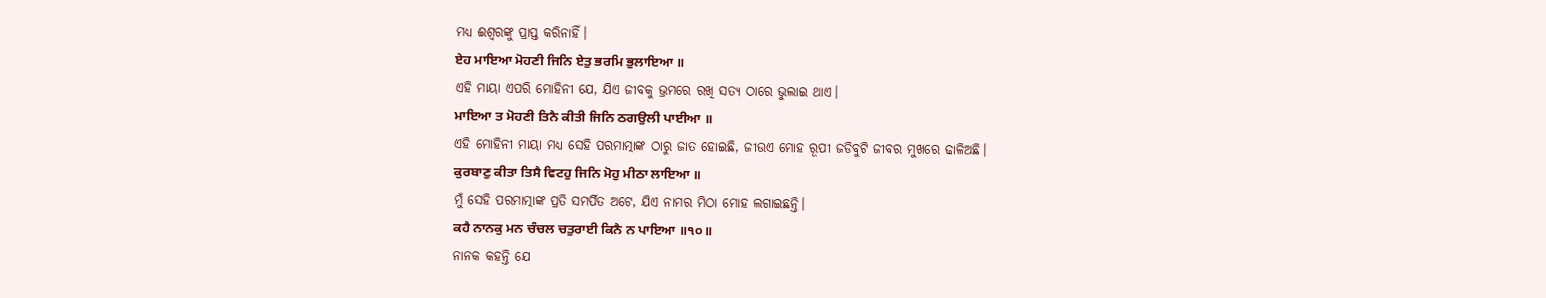ମଧ୍ୟ ଈଶ୍ଵରଙ୍କୁ ପ୍ରାପ୍ତ କରିନାହିଁ।
ਏਹ ਮਾਇਆ ਮੋਹਣੀ ਜਿਨਿ ਏਤੁ ਭਰਮਿ ਭੁਲਾਇਆ ॥
ଏହି ମାୟା ଏପରି ମୋହିନୀ ଯେ, ଯିଏ ଜୀବକୁ ଭ୍ରମରେ ରଖି ସତ୍ୟ ଠାରେ ଭୁଲାଇ ଥାଏ।
ਮਾਇਆ ਤ ਮੋਹਣੀ ਤਿਨੈ ਕੀਤੀ ਜਿਨਿ ਠਗਉਲੀ ਪਾਈਆ ॥
ଏହି ମୋହିନୀ ମାୟା ମଧ୍ୟ ସେହି ପରମାତ୍ମାଙ୍କ ଠାରୁ ଜାତ ହୋଇଛି, ଜୀଉଏ ମୋହ ରୂପୀ ଜଡିବୁଟି ଜୀବର ମୁଖରେ ଢାଳିଅଛି।
ਕੁਰਬਾਣੁ ਕੀਤਾ ਤਿਸੈ ਵਿਟਹੁ ਜਿਨਿ ਮੋਹੁ ਮੀਠਾ ਲਾਇਆ ॥
ମୁଁ ସେହି ପରମାତ୍ମାଙ୍କ ପ୍ରତି ସମର୍ପିତ ଅଟେ, ଯିଏ ନାମର ମିଠା ମୋହ ଲଗାଇଛନ୍ତି।
ਕਹੈ ਨਾਨਕੁ ਮਨ ਚੰਚਲ ਚਤੁਰਾਈ ਕਿਨੈ ਨ ਪਾਇਆ ॥੧੦॥
ନାନକ କହନ୍ତି ଯେ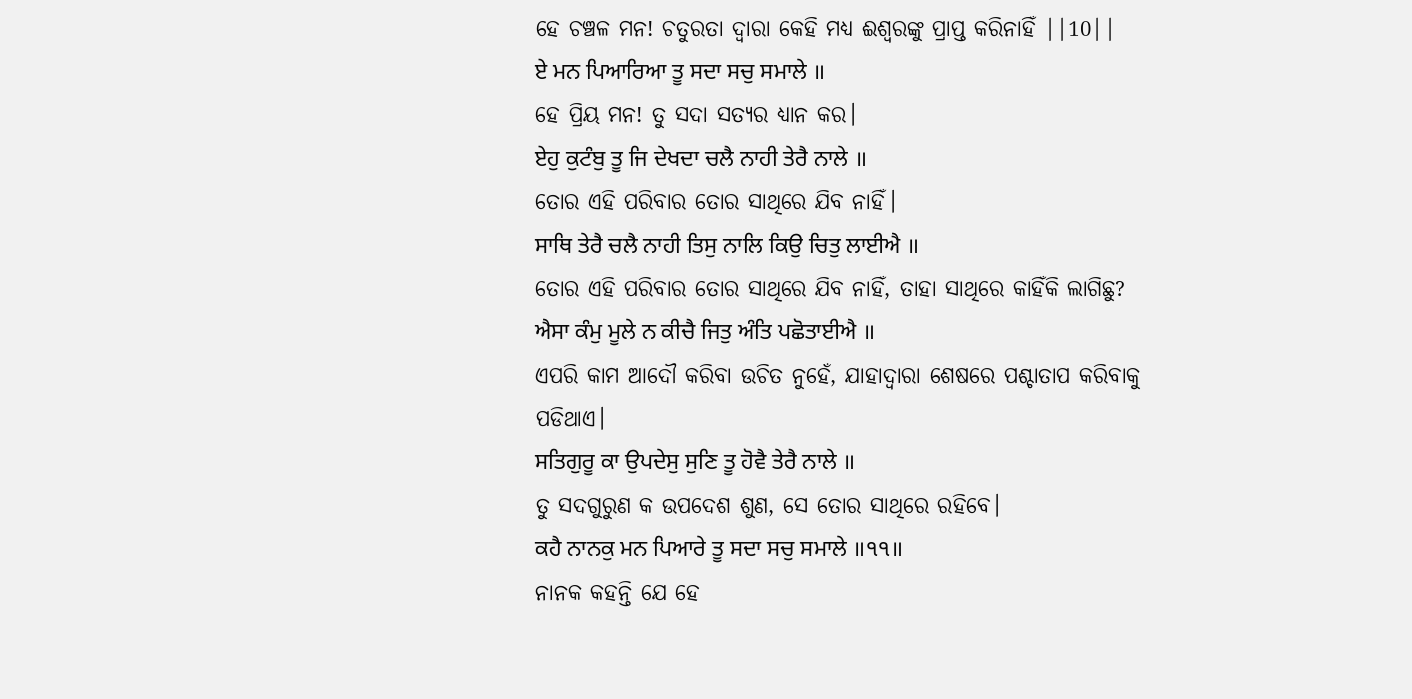ହେ ଚଞ୍ଚଳ ମନ! ଚତୁରତା ଦ୍ଵାରା କେହି ମଧ୍ୟ ଈଶ୍ଵରଙ୍କୁ ପ୍ରାପ୍ତ କରିନାହିଁ ||10||
ਏ ਮਨ ਪਿਆਰਿਆ ਤੂ ਸਦਾ ਸਚੁ ਸਮਾਲੇ ॥
ହେ ପ୍ରିୟ ମନ! ତୁ ସଦା ସତ୍ୟର ଧ୍ୟାନ କର।
ਏਹੁ ਕੁਟੰਬੁ ਤੂ ਜਿ ਦੇਖਦਾ ਚਲੈ ਨਾਹੀ ਤੇਰੈ ਨਾਲੇ ॥
ତୋର ଏହି ପରିବାର ତୋର ସାଥିରେ ଯିବ ନାହିଁ।
ਸਾਥਿ ਤੇਰੈ ਚਲੈ ਨਾਹੀ ਤਿਸੁ ਨਾਲਿ ਕਿਉ ਚਿਤੁ ਲਾਈਐ ॥
ତୋର ଏହି ପରିବାର ତୋର ସାଥିରେ ଯିବ ନାହିଁ, ତାହା ସାଥିରେ କାହିଁକି ଲାଗିଛୁ?
ਐਸਾ ਕੰਮੁ ਮੂਲੇ ਨ ਕੀਚੈ ਜਿਤੁ ਅੰਤਿ ਪਛੋਤਾਈਐ ॥
ଏପରି କାମ ଆଦୌ କରିବା ଉଚିତ ନୁହେଁ, ଯାହାଦ୍ୱାରା ଶେଷରେ ପଶ୍ଚାତାପ କରିବାକୁ ପଡିଥାଏ।
ਸਤਿਗੁਰੂ ਕਾ ਉਪਦੇਸੁ ਸੁਣਿ ਤੂ ਹੋਵੈ ਤੇਰੈ ਨਾਲੇ ॥
ତୁ ସଦଗୁରୁଣ କ ଉପଦେଶ ଶୁଣ, ସେ ତୋର ସାଥିରେ ରହିବେ।
ਕਹੈ ਨਾਨਕੁ ਮਨ ਪਿਆਰੇ ਤੂ ਸਦਾ ਸਚੁ ਸਮਾਲੇ ॥੧੧॥
ନାନକ କହନ୍ତି ଯେ ହେ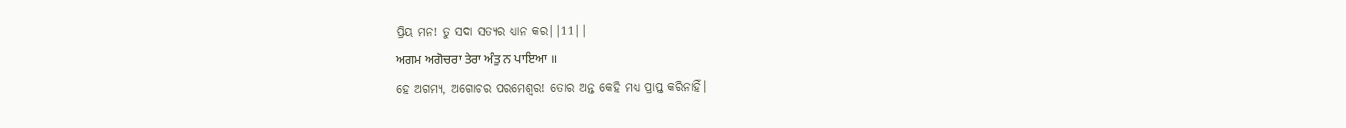ପ୍ରିୟ ମନ! ତୁ ସଦା ସତ୍ୟର ଧ୍ୟାନ କର||11||
ਅਗਮ ਅਗੋਚਰਾ ਤੇਰਾ ਅੰਤੁ ਨ ਪਾਇਆ ॥
ହେ ଅଗମ୍ୟ, ଅଗୋଚର ପରମେଶ୍ଵର! ତୋର ଅନ୍ତ କେହି ମଧ୍ୟ ପ୍ରାପ୍ତ କରିନାହିଁ।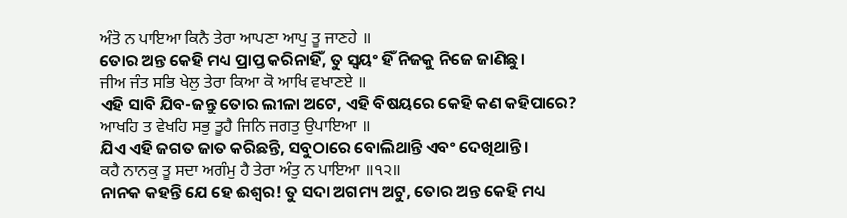ਅੰਤੋ ਨ ਪਾਇਆ ਕਿਨੈ ਤੇਰਾ ਆਪਣਾ ਆਪੁ ਤੂ ਜਾਣਹੇ ॥
ତୋର ଅନ୍ତ କେହି ମଧ୍ୟ ପ୍ରାପ୍ତ କରିନାହିଁ, ତୁ ସ୍ଵୟଂ ହିଁ ନିଜକୁ ନିଜେ ଜାଣିଛୁ।
ਜੀਅ ਜੰਤ ਸਭਿ ਖੇਲੁ ਤੇਰਾ ਕਿਆ ਕੋ ਆਖਿ ਵਖਾਣਏ ॥
ଏହି ସାବି ଯିବ-ଜନ୍ତୁ ତୋର ଲୀଳା ଅଟେ, ଏହି ବିଷୟରେ କେହି କଣ କହିପାରେ?
ਆਖਹਿ ਤ ਵੇਖਹਿ ਸਭੁ ਤੂਹੈ ਜਿਨਿ ਜਗਤੁ ਉਪਾਇਆ ॥
ଯିଏ ଏହି ଜଗତ ଜାତ କରିଛନ୍ତି, ସବୁଠାରେ ବୋଲିଥାନ୍ତି ଏବଂ ଦେଖିଥାନ୍ତି।
ਕਹੈ ਨਾਨਕੁ ਤੂ ਸਦਾ ਅਗੰਮੁ ਹੈ ਤੇਰਾ ਅੰਤੁ ਨ ਪਾਇਆ ॥੧੨॥
ନାନକ କହନ୍ତି ଯେ ହେ ଈଶ୍ଵର! ତୁ ସଦା ଅଗମ୍ୟ ଅଟୁ, ତୋର ଅନ୍ତ କେହି ମଧ୍ୟ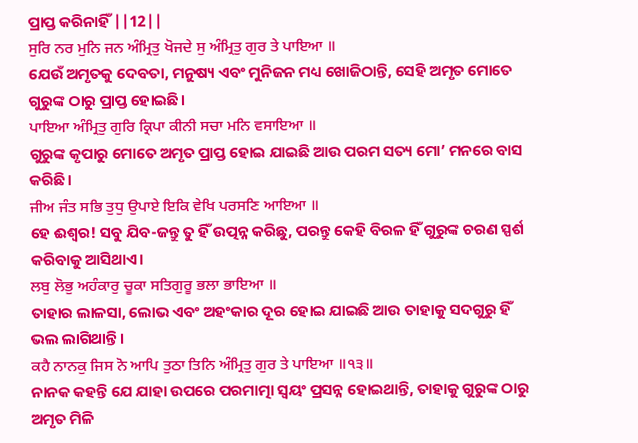ପ୍ରାପ୍ତ କରିନାହିଁ ||12||
ਸੁਰਿ ਨਰ ਮੁਨਿ ਜਨ ਅੰਮ੍ਰਿਤੁ ਖੋਜਦੇ ਸੁ ਅੰਮ੍ਰਿਤੁ ਗੁਰ ਤੇ ਪਾਇਆ ॥
ଯେଉଁ ଅମୃତକୁ ଦେବତା, ମନୁଷ୍ୟ ଏବଂ ମୁନିଜନ ମଧ୍ୟ ଖୋଜିଠାନ୍ତି, ସେହି ଅମୃତ ମୋତେ ଗୁରୁଙ୍କ ଠାରୁ ପ୍ରାପ୍ତ ହୋଇଛି।
ਪਾਇਆ ਅੰਮ੍ਰਿਤੁ ਗੁਰਿ ਕ੍ਰਿਪਾ ਕੀਨੀ ਸਚਾ ਮਨਿ ਵਸਾਇਆ ॥
ଗୁରୁଙ୍କ କୃପାରୁ ମୋତେ ଅମୃତ ପ୍ରାପ୍ତ ହୋଇ ଯାଇଛି ଆଉ ପରମ ସତ୍ୟ ମୋ’ ମନରେ ବାସ କରିଛି।
ਜੀਅ ਜੰਤ ਸਭਿ ਤੁਧੁ ਉਪਾਏ ਇਕਿ ਵੇਖਿ ਪਰਸਣਿ ਆਇਆ ॥
ହେ ଈଶ୍ଵର! ସବୁ ଯିବ-ଜନ୍ତୁ ତୁ ହିଁ ଉତ୍ପନ୍ନ କରିଛୁ, ପରନ୍ତୁ କେହି ବିରଳ ହିଁ ଗୁରୁଙ୍କ ଚରଣ ସ୍ପର୍ଶ କରିବାକୁ ଆସିଥାଏ।
ਲਬੁ ਲੋਭੁ ਅਹੰਕਾਰੁ ਚੂਕਾ ਸਤਿਗੁਰੂ ਭਲਾ ਭਾਇਆ ॥
ତାହାର ଲାଳସା, ଲୋଭ ଏବଂ ଅହଂକାର ଦୂର ହୋଇ ଯାଇଛି ଆଉ ତାହାକୁ ସଦଗୁରୁ ହିଁ ଭଲ ଲାଗିଥାନ୍ତି।
ਕਹੈ ਨਾਨਕੁ ਜਿਸ ਨੋ ਆਪਿ ਤੁਠਾ ਤਿਨਿ ਅੰਮ੍ਰਿਤੁ ਗੁਰ ਤੇ ਪਾਇਆ ॥੧੩॥
ନାନକ କହନ୍ତି ଯେ ଯାହା ଉପରେ ପରମାତ୍ମା ସ୍ଵୟଂ ପ୍ରସନ୍ନ ହୋଇଥାନ୍ତି, ତାହାକୁ ଗୁରୁଙ୍କ ଠାରୁ ଅମୃତ ମିଳି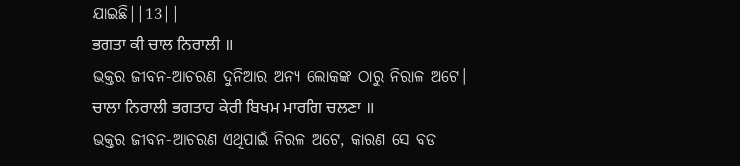ଯାଇଛି||13||
ਭਗਤਾ ਕੀ ਚਾਲ ਨਿਰਾਲੀ ॥
ଭକ୍ତର ଜୀବନ-ଆଚରଣ ଦୁନିଆର ଅନ୍ୟ ଲୋକଙ୍କ ଠାରୁ ନିରାଳ ଅଟେ।
ਚਾਲਾ ਨਿਰਾਲੀ ਭਗਤਾਹ ਕੇਰੀ ਬਿਖਮ ਮਾਰਗਿ ਚਲਣਾ ॥
ଭକ୍ତର ଜୀବନ-ଆଚରଣ ଏଥିପାଇଁ ନିରଳ ଅଟେ, କାରଣ ସେ ବଡ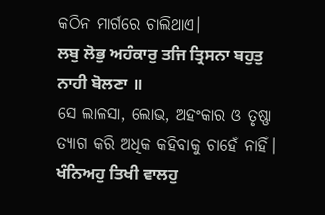କଠିନ ମାର୍ଗରେ ଚାଲିଥାଏ।
ਲਬੁ ਲੋਭੁ ਅਹੰਕਾਰੁ ਤਜਿ ਤ੍ਰਿਸਨਾ ਬਹੁਤੁ ਨਾਹੀ ਬੋਲਣਾ ॥
ସେ ଲାଳସା, ଲୋଭ, ଅହଂକାର ଓ ତୃଷ୍ଣା ତ୍ୟାଗ କରି ଅଧିକ କହିବାକୁ ଚାହେଁ ନାହିଁ।
ਖੰਨਿਅਹੁ ਤਿਖੀ ਵਾਲਹੁ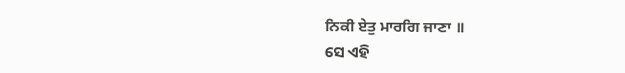ਨਿਕੀ ਏਤੁ ਮਾਰਗਿ ਜਾਣਾ ॥
ସେ ଏହି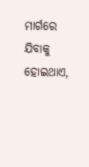ମାର୍ଗରେ ଯିବାକୁ ହୋଇଥାଏ,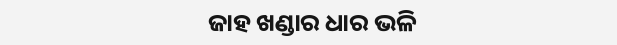ଜାହ ଖଣ୍ଡାର ଧାର ଭଳି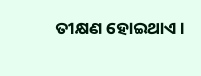ତୀକ୍ଷଣ ହୋଇଥାଏ।